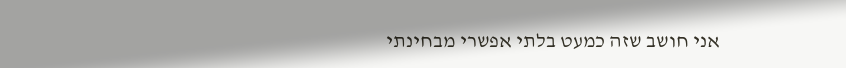אני חושב שזה כמעט בלתי אפשרי מבחינתי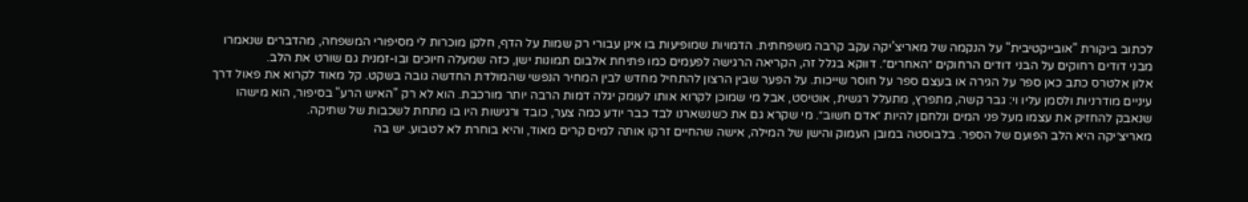לכתוב ביקורת "אובייקטיבית" על הנקמה של מאריצ’יקה עקב קרבה משפחתית. הדמויות שמופיעות בו אינן עבורי רק שמות על הדף, חלקן מוכרות לי מסיפורי המשפחה, מהדברים שנאמרו מבני דודים רחוקים על הבני דודים הרחוקים ״האחרים״. דווקא בגלל זה, הקריאה הרגישה לפעמים כמו פתיחת אלבום תמונות ישן, כזה שמעלה חיוכים ובו-זמנית גם שורט את הלב.
אלון אלטרס כתב כאן ספר על הגירה או בעצם ספר על חוסר שייכות. על הפער שבין הרצון להתחיל מחדש לבין המחיר הנפשי שהמולדת החדשה גובה בשקט. קל מאוד לקרוא את פאול דרך עיניים מודרניות ולסמן עליו וי: גבר קשה, מתפרץ, מתעלל רגשית, אוטיסט, אבל מי שמוכן לקרוא אותו לעומק יגלה דמות הרבה יותר מורכבת. הוא לא רק "האיש הרע" בסיפור, הוא מישהו שנאבק להחזיק את עצמו מעל פני המים ונלחםן להיות ״אדם חשוב״. מי שקרא גם את כשנשארנו לבד כבר יודע כמה צער, כובד ורגישות היו בו מתחת לשכבות של שתיקה.
מאריצ׳יקה היא הלב הפועם של הספר. בלבוסטה במובן העמוק והישן של המילה, אישה שהחיים זרקו אותה למים קרים מאוד, והיא בוחרת לא לטבוע. יש בה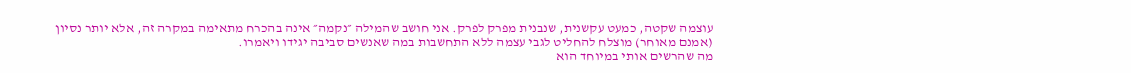עוצמה שקטה, כמעט עקשנית, שנבנית מפרק לפרק. אני חושב שהמילה ״נקמה״ אינה בהכרח מתאימה במקרה זה, אלא יותר נסיון (אמנם מאוחר) מוצלח להחליט לגבי עצמה ללא התחשבות במה שאנשים סביבה יגידו ויאמרו.
מה שהרשים אותי במיוחד הוא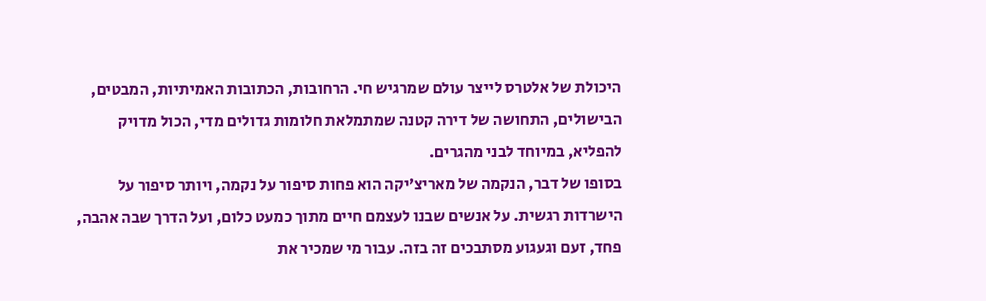היכולת של אלטרס לייצר עולם שמרגיש חי. הרחובות, הכתובות האמיתיות, המבטים, הבישולים, התחושה של דירה קטנה שמתמלאת חלומות גדולים מדי, הכול מדויק להפליא, במיוחד לבני מהגרים.
בסופו של דבר, הנקמה של מאריצ’יקה הוא פחות סיפור על נקמה, ויותר סיפור על הישרדות רגשית. על אנשים שבנו לעצמם חיים מתוך כמעט כלום, ועל הדרך שבה אהבה, פחד, זעם וגעגוע מסתבכים זה בזה. עבור מי שמכיר את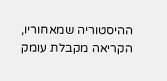ההיסטוריה שמאחוריו, הקריאה מקבלת עומק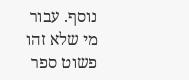נוסף. עבור מי שלא זהו פשוט ספר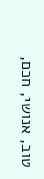טוב, אנושי, חכם,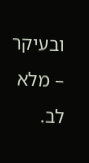ובעיקר – מלא לב.